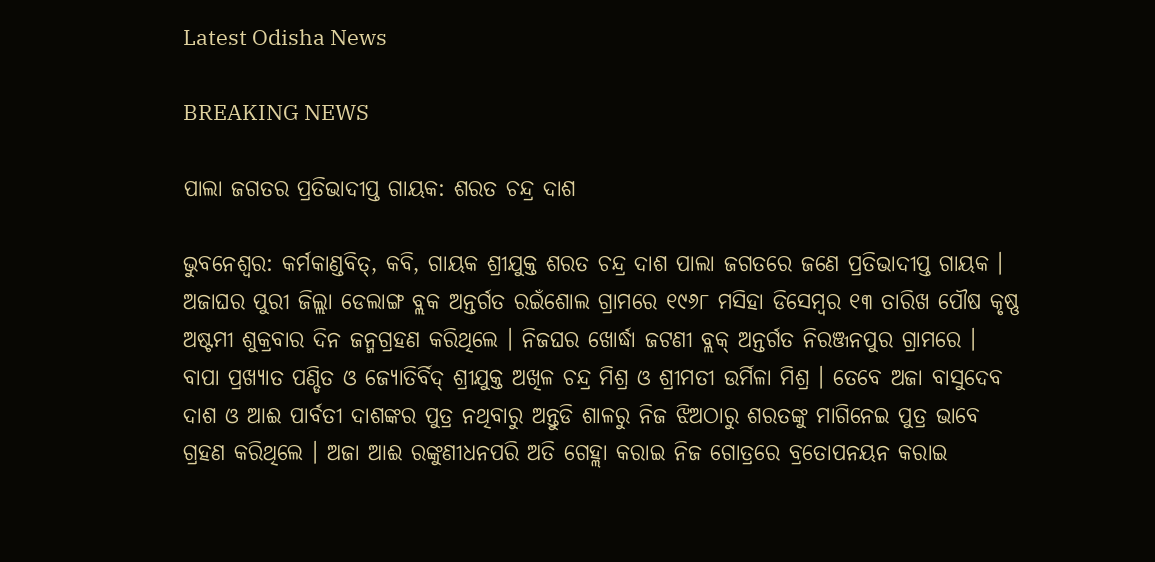Latest Odisha News

BREAKING NEWS

ପାଲା ଜଗତର ପ୍ରତିଭାଦୀପ୍ତ ଗାୟକ: ଶରତ ଚନ୍ଦ୍ର ଦାଶ

ଭୁବନେଶ୍ୱର: କର୍ମକାଣ୍ଡବିତ୍, କବି, ଗାୟକ ଶ୍ରୀଯୁକ୍ତ ଶରତ ଚନ୍ଦ୍ର ଦାଶ ପାଲା ଜଗତରେ ଜଣେ ପ୍ରତିଭାଦୀପ୍ତ ଗାୟକ । ଅଜାଘର ପୁରୀ ଜିଲ୍ଲା ଡେଲାଙ୍ଗ ବ୍ଲକ ଅନ୍ତର୍ଗତ ରଇଁଶୋଲ ଗ୍ରାମରେ ୧୯୬୮ ମସିହା ଡିସେମ୍ବର ୧୩ ତାରିଖ ପୌଷ କୃଷ୍ଣ ଅଷ୍ଟମୀ ଶୁକ୍ରବାର ଦିନ ଜନ୍ମଗ୍ରହଣ କରିଥିଲେ । ନିଜଘର ଖୋର୍ଦ୍ଧା ଜଟଣୀ ବ୍ଲକ୍ ଅନ୍ତର୍ଗତ ନିରଞ୍ଜନପୁର ଗ୍ରାମରେ । ବାପା ପ୍ରଖ୍ୟାତ ପଣ୍ଡିତ ଓ ଜ୍ୟୋତିର୍ବିଦ୍ ଶ୍ରୀଯୁକ୍ତ ଅଖିଳ ଚନ୍ଦ୍ର ମିଶ୍ର ଓ ଶ୍ରୀମତୀ ଉର୍ମିଳା ମିଶ୍ର । ତେବେ ଅଜା ବାସୁଦେବ ଦାଶ ଓ ଆଈ ପାର୍ବତୀ ଦାଶଙ୍କର ପୁତ୍ର ନଥିବାରୁ ଅନ୍ତୁଡି ଶାଳରୁ ନିଜ ଝିଅଠାରୁ ଶରତଙ୍କୁ ମାଗିନେଇ ପୁତ୍ର ଭାବେ ଗ୍ରହଣ କରିଥିଲେ । ଅଜା ଆଈ ରଙ୍କୁଣୀଧନପରି ଅତି ଗେହ୍ଲା କରାଇ ନିଜ ଗୋତ୍ରରେ ବ୍ରତୋପନୟନ କରାଇ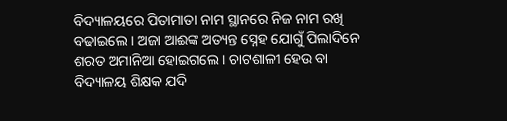ବିଦ୍ୟାଳୟରେ ପିତାମାତା ନାମ ସ୍ଥାନରେ ନିଜ ନାମ ରଖି ବଢାଇଲେ । ଅଜା ଆଈଙ୍କ ଅତ୍ୟନ୍ତ ସ୍ନେହ ଯୋଗୁଁ ପିଲାଦିନେ ଶରତ ଅମାନିଆ ହୋଇଗଲେ । ଚାଟଶାଳୀ ହେଉ ବା ବିଦ୍ୟାଳୟ ଶିକ୍ଷକ ଯଦି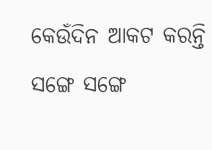କେଉଁଦିନ ଆକଟ କରନ୍ତି ସଙ୍ଗେ ସଙ୍ଗେ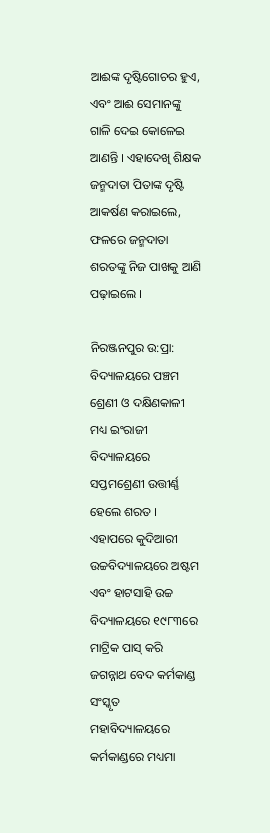ଆଈଙ୍କ ଦୃଷ୍ଟିଗୋଚର ହୁଏ, ଏବଂ ଆଈ ସେମାନଙ୍କୁ ଗାଳି ଦେଇ କୋଳେଇ ଆଣନ୍ତି । ଏହାଦେଖି ଶିକ୍ଷକ ଜନ୍ମଦାତା ପିତାଙ୍କ ଦୃଷ୍ଟି ଆକର୍ଷଣ କରାଇଲେ, ଫଳରେ ଜନ୍ମଦାତା ଶରତଙ୍କୁ ନିଜ ପାଖକୁ ଆଣି ପଢ଼ାଇଲେ ।

ନିରଞ୍ଜନପୁର ଉ:ପ୍ରା: ବିଦ୍ୟାଳୟରେ ପଞ୍ଚମ ଶ୍ରେଣୀ ଓ ଦକ୍ଷିଣକାଳୀ ମଧ୍ୟ ଇଂରାଜୀ ବିଦ୍ୟାଳୟରେ ସପ୍ତମଶ୍ରେଣୀ ଉତ୍ତୀର୍ଣ୍ଣ ହେଲେ ଶରତ । ଏହାପରେ କୁଦିଆରୀ ଉଚ୍ଚବିଦ୍ୟାଳୟରେ ଅଷ୍ଟମ ଏବଂ ହାଟସାହି ଉଚ୍ଚ ବିଦ୍ୟାଳୟରେ ୧୯୮୩ରେ ମାଟ୍ରିକ ପାସ୍ କରି ଜଗନ୍ନାଥ ବେଦ କର୍ମକାଣ୍ଡ ସଂସ୍କୃତ ମହାବିଦ୍ୟାଳୟରେ କର୍ମକାଣ୍ଡରେ ମଧ୍ୟମା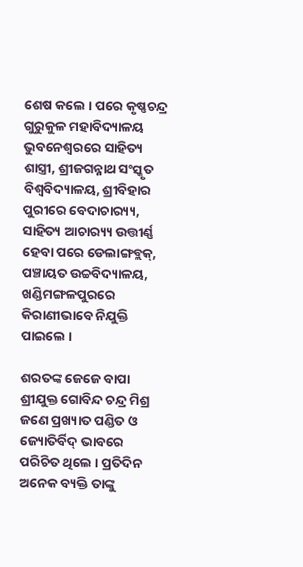ଶେଷ କଲେ । ପରେ କୃଷ୍ଣଚନ୍ଦ୍ର ଗୁରୁକୁଳ ମହାବିଦ୍ୟାଳୟ ଭୁବନେଶ୍ବରରେ ସାହିତ୍ୟ ଶାସ୍ତ୍ରୀ, ଶ୍ରୀଜଗନ୍ନାଥ ସଂସ୍କୃତ ବିଶ୍ଵବିଦ୍ୟାଳୟ, ଶ୍ରୀବିହାର ପୁରୀରେ ବେଦାଚାର‌୍ୟ୍ୟ, ସାହିତ୍ୟ ଆଚାର‌୍ୟ୍ୟ ଉତ୍ତୀର୍ଣ୍ଣ ହେବା ପରେ ଡେଲାଙ୍ଗବ୍ଲକ୍, ପଞ୍ଚାୟତ ଉଚ୍ଚବିଦ୍ୟାଳୟ, ଖଣ୍ଡିମଙ୍ଗଳପୁରରେ କିରାଣୀଭାବେ ନିଯୁକ୍ତି ପାଇଲେ ।

ଶରତଙ୍କ ଜେଜେ ବାପା ଶ୍ରୀଯୁକ୍ତ ଗୋବିନ୍ଦ ଚନ୍ଦ୍ର ମିଶ୍ର ଜଣେ ପ୍ରଖ୍ୟାତ ପଣ୍ଡିତ ଓ ଜ୍ୟୋତିର୍ବିଦ୍ ଭାବରେ ପରିଚିତ ଥିଲେ । ପ୍ରତିଦିନ ଅନେକ ବ୍ୟକ୍ତି ତାଙ୍କୁ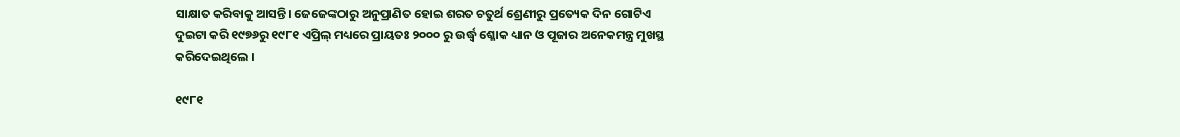ସାକ୍ଷାତ କରିବାକୁ ଆସନ୍ତି। ଜେଜେଙ୍କଠାରୁ ଅନୁପ୍ରାଣିତ ହୋଇ ଶରତ ଚତୁର୍ଥ ଶ୍ରେଣୀରୁ ପ୍ରତ୍ୟେକ ଦିନ ଗୋଟିଏ ଦୁଇଟା କରି ୧୯୭୬ରୁ ୧୯୮୧ ଏପ୍ରିଲ୍ ମଧ୍ୟରେ ପ୍ରାୟତଃ ୨୦୦୦ ରୁ ଉର୍ଦ୍ଧ୍ବ ଶ୍ଳୋକ ଧ୍ୟାନ ଓ ପୂଜାର ଅନେକମନ୍ତ୍ର ମୁଖସ୍ଥ କରିଦେଇଥିଲେ ।

୧୯୮୧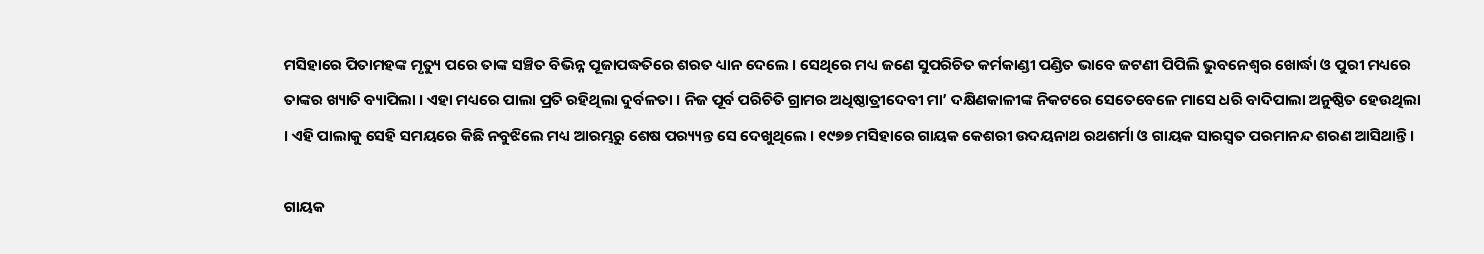ମସିହାରେ ପିତାମହଙ୍କ ମୃତ୍ୟୁ ପରେ ତାଙ୍କ ସଞ୍ଚିତ ବିଭିନ୍ନ ପୂଜାପଦ୍ଧତିରେ ଶରତ ଧ୍ୟାନ ଦେଲେ । ସେଥିରେ ମଧ୍ୟ ଜଣେ ସୁପରିଚିତ କର୍ମକାଣ୍ଡୀ ପଣ୍ଡିତ ଭାବେ ଜଟଣୀ ପିପିଲି ଭୁବନେଶ୍ୱର ଖୋର୍ଦ୍ଧା ଓ ପୁରୀ ମଧ୍ୟରେ ତାଙ୍କର ଖ୍ୟାତି ବ୍ୟାପିଲା । ଏହା ମଧ୍ୟରେ ପାଲା ପ୍ରତି ରହିଥିଲା ଦୁର୍ବଳତା । ନିଜ ପୂର୍ବ ପରିଚିତି ଗ୍ରାମର ଅଧିଷ୍ଠାତ୍ରୀଦେବୀ ମା’ ଦକ୍ଷିଣକାଳୀଙ୍କ ନିକଟରେ ସେତେବେଳେ ମାସେ ଧରି ବାଦିପାଲା ଅନୁଷ୍ଠିତ ହେଉଥିଲା । ଏହି ପାଲାକୁ ସେହି ସମୟରେ କିଛି ନବୁଝିଲେ ମଧ୍ୟ ଆରମ୍ଭରୁ ଶେଷ ପର‌୍ୟ୍ୟନ୍ତ ସେ ଦେଖୁଥିଲେ । ୧୯୭୭ ମସିହାରେ ଗାୟକ କେଶରୀ ଉଦୟନାଥ ରଥଶର୍ମା ଓ ଗାୟକ ସାରସ୍ଵତ ପରମାନନ୍ଦ ଶରଣ ଆସିଥାନ୍ତି ।

ଗାୟକ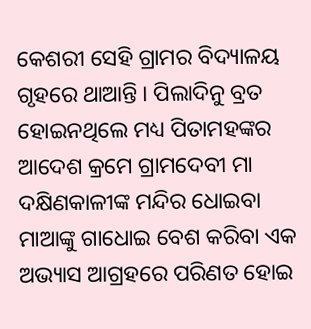କେଶରୀ ସେହି ଗ୍ରାମର ବିଦ୍ୟାଳୟ ଗୃହରେ ଥାଆନ୍ତି । ପିଲାଦିନୁ ବ୍ରତ ହୋଇନଥିଲେ ମଧ୍ୟ ପିତାମହଙ୍କର ଆଦେଶ କ୍ରମେ ଗ୍ରାମଦେବୀ ମା ଦକ୍ଷିଣକାଳୀଙ୍କ ମନ୍ଦିର ଧୋଇବା ମାଆଙ୍କୁ ଗାଧୋଇ ବେଶ କରିବା ଏକ ଅଭ୍ୟାସ ଆଗ୍ରହରେ ପରିଣତ ହୋଇ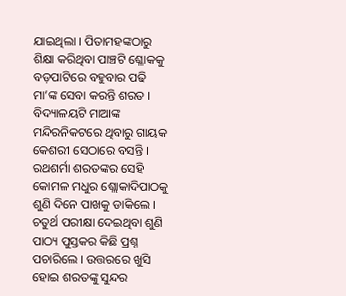ଯାଇଥିଲା । ପିତାମହଙ୍କଠାରୁ ଶିକ୍ଷା କରିଥିବା ପାଞ୍ଚଟି ଶ୍ଳୋକକୁ ବଡ଼ପାଟିରେ ବହୁବାର ପଢି ମା’ଙ୍କ ସେବା କରନ୍ତି ଶରତ । ବିଦ୍ୟାଳୟଟି ମାଆଙ୍କ ମନ୍ଦିରନିକଟରେ ଥିବାରୁ ଗାୟକ କେଶରୀ ସେଠାରେ ବସନ୍ତି । ରଥଶର୍ମା ଶରତଙ୍କର ସେହି କୋମଳ ମଧୁର ଶ୍ଲୋକାଦିପାଠକୁ ଶୁଣି ଦିନେ ପାଖକୁ ଡାକିଲେ । ଚତୁର୍ଥ ପରୀକ୍ଷା ଦେଇଥିବା ଶୁଣି ପାଠ୍ୟ ପୁସ୍ତକର କିଛି ପ୍ରଶ୍ନ ପଚାରିଲେ । ଉତ୍ତରରେ ଖୁସି ହୋଇ ଶରତଙ୍କୁ ସୁନ୍ଦର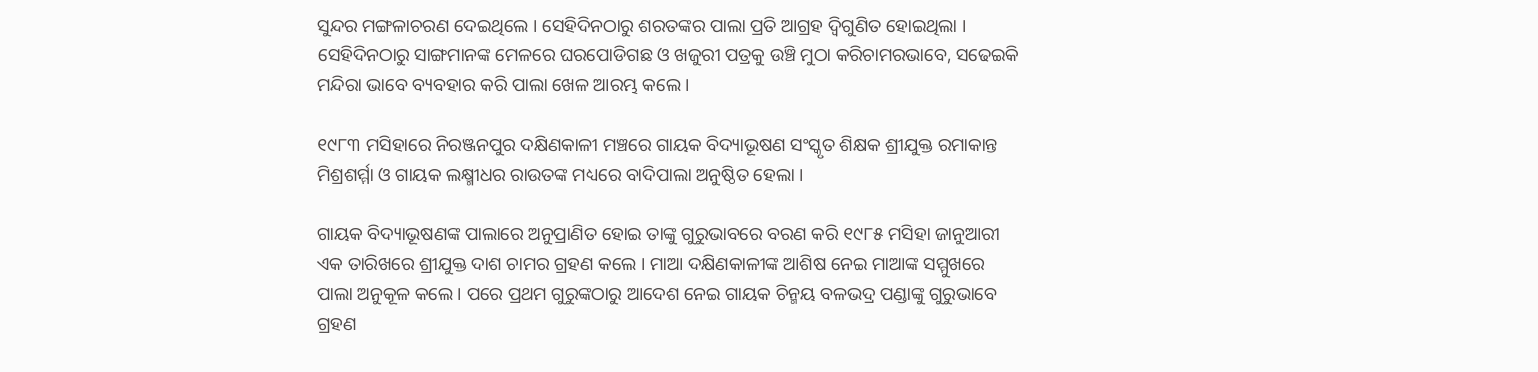ସୁନ୍ଦର ମଙ୍ଗଳାଚରଣ ଦେଇଥିଲେ । ସେହିଦିନଠାରୁ ଶରତଙ୍କର ପାଲା ପ୍ରତି ଆଗ୍ରହ ଦ୍ଵିଗୁଣିତ ହୋଇଥିଲା । ସେହିଦିନଠାରୁ ସାଙ୍ଗମାନଙ୍କ ମେଳରେ ଘରପୋଡିଗଛ ଓ ଖଜୁରୀ ପତ୍ରକୁ ଉଞ୍ଚି ମୁଠା କରିଚାମରଭାବେ, ସଢେଇକି ମନ୍ଦିରା ଭାବେ ବ୍ୟବହାର କରି ପାଲା ଖେଳ ଆରମ୍ଭ କଲେ ।

୧୯୮୩ ମସିହାରେ ନିରଞ୍ଜନପୁର ଦକ୍ଷିଣକାଳୀ ମଞ୍ଚରେ ଗାୟକ ବିଦ୍ୟାଭୂଷଣ ସଂସ୍କୃତ ଶିକ୍ଷକ ଶ୍ରୀଯୁକ୍ତ ରମାକାନ୍ତ ମିଶ୍ରଶର୍ମ୍ମା ଓ ଗାୟକ ଲକ୍ଷ୍ମୀଧର ରାଉତଙ୍କ ମଧ୍ୟରେ ବାଦିପାଲା ଅନୁଷ୍ଠିତ ହେଲା ।

ଗାୟକ ବିଦ୍ୟାଭୂଷଣଙ୍କ ପାଲାରେ ଅନୁପ୍ରାଣିତ ହୋଇ ତାଙ୍କୁ ଗୁରୁଭାବରେ ବରଣ କରି ୧୯୮୫ ମସିହା ଜାନୁଆରୀ ଏକ ତାରିଖରେ ଶ୍ରୀଯୁକ୍ତ ଦାଶ ଚାମର ଗ୍ରହଣ କଲେ । ମାଆ ଦକ୍ଷିଣକାଳୀଙ୍କ ଆଶିଷ ନେଇ ମାଆଙ୍କ ସମ୍ମୁଖରେ ପାଲା ଅନୁକୂଳ କଲେ । ପରେ ପ୍ରଥମ ଗୁରୁଙ୍କଠାରୁ ଆଦେଶ ନେଇ ଗାୟକ ଚିନ୍ମୟ ବଳଭଦ୍ର ପଣ୍ଡାଙ୍କୁ ଗୁରୁଭାବେ ଗ୍ରହଣ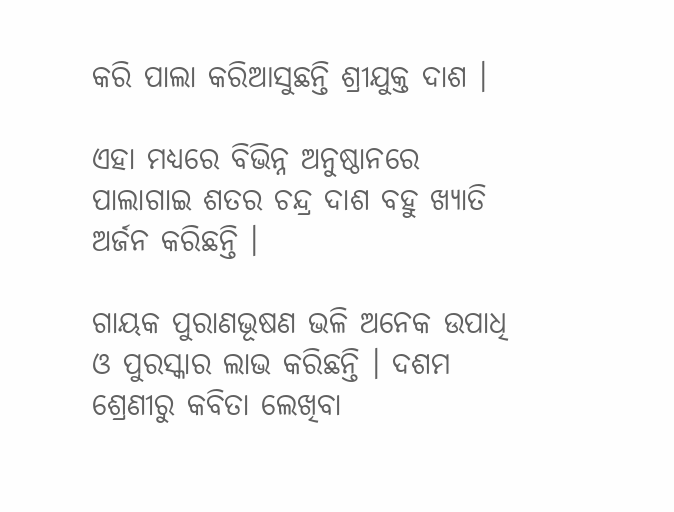କରି ପାଲା କରିଆସୁଛନ୍ତି ଶ୍ରୀଯୁକ୍ତ ଦାଶ ।

ଏହା ମଧ୍ୟରେ ବିଭିନ୍ନ ଅନୁଷ୍ଠାନରେ ପାଲାଗାଇ ଶତର ଚନ୍ଦ୍ର ଦାଶ ବହୁ ଖ୍ୟାତି ଅର୍ଜନ କରିଛନ୍ତି ।

ଗାୟକ ପୁରାଣଭୂଷଣ ଭଳି ଅନେକ ଉପାଧି ଓ ପୁରସ୍କାର ଲାଭ କରିଛନ୍ତି । ଦଶମ ଶ୍ରେଣୀରୁ କବିତା ଲେଖିବା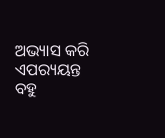ଅଭ୍ୟାସ କରି ଏପର‌୍ୟୟନ୍ତ ବହୁ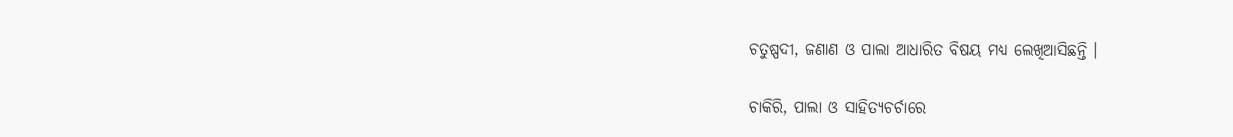ଚତୁଷ୍ପଦୀ, ଜଣାଣ ଓ ପାଲା ଆଧାରିତ ବିଷୟ ମଧ୍ୟ ଲେଖିଆସିଛନ୍ତି ।

ଚାକିରି, ପାଲା ଓ ସାହିତ୍ୟଚର୍ଚାରେ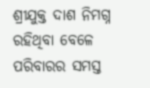ଶ୍ରୀଯୁକ୍ତ ଦାଶ ନିମଗ୍ନ ରହିଥିବା ବେଳେ ପରିବାରର ସମସ୍ତ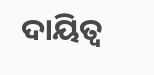ଦାୟିତ୍ବ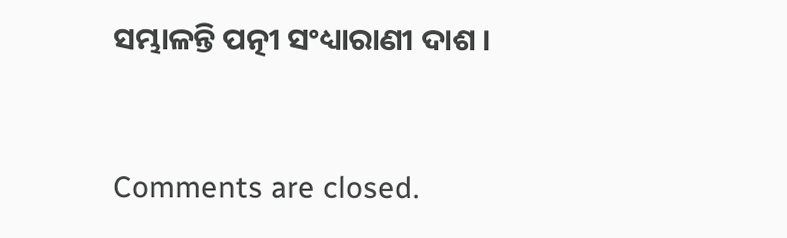ସମ୍ଭାଳନ୍ତି ପତ୍ନୀ ସଂଧ୍ୟାରାଣୀ ଦାଶ ।



Comments are closed.